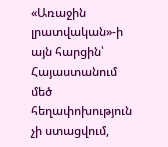«Առաջին լրատվական»-ի այն հարցին՝ Հայաստանում մեծ հեղափոխություն չի ստացվում,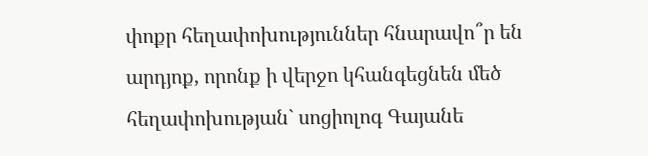փոքր հեղափոխություններ հնարավո՞ր են արդյոք, որոնք ի վերջո կհանգեցնեն մեծ հեղափոխության` սոցիոլոգ Գայանե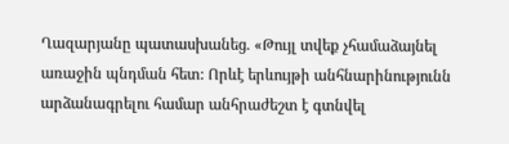Ղազարյանը պատասխանեց. «Թույլ տվեք չհամաձայնել առաջին պնդման հետ: Որևէ երևույթի անհնարինությունն արձանագրելու համար անհրաժեշտ է գտնվել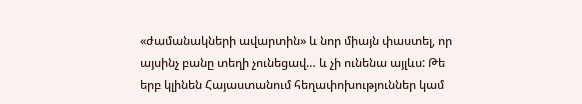«ժամանակների ավարտին» և նոր միայն փաստել, որ այսինչ բանը տեղի չունեցավ… և չի ունենա այլևս: Թե երբ կլինեն Հայաստանում հեղափոխություններ կամ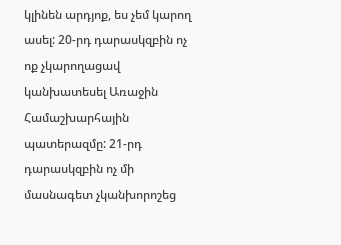կլինեն արդյոք, ես չեմ կարող ասել: 20-րդ դարասկզբին ոչ ոք չկարողացավ կանխատեսել Առաջին Համաշխարհային պատերազմը: 21-րդ դարասկզբին ոչ մի մասնագետ չկանխորոշեց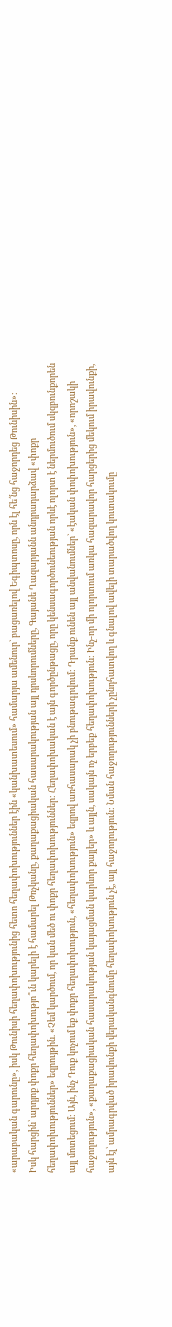«արաբական գարունը», իսկ Թունիսի հեղափոխությունից հետո հեղափոխություններ էին «կանխատեսում» համարյա ամենուր` բացառելով Եգիպտոսը, որն էլ հե՛նց հաջորդեց Թունիսին»:
Իսկ հարցին՝ արդյոք փոքր հեղափոխությո՞ւն կարելի է համարել Թռչկանը, քաղաքացիական հասարակության այլ դրսևորումները, Գայանե Ղազարյանն անդրադարձավ «փոքր հեղափոխություններ» եզրույթին. «Չեմ կարծում, որ կան մեծ ու փոքր հեղափոխություններ: Հեղափոխական է այն գործընթացը, որը կենսագործունեության որևէ ոլորտ է ներմուծում սկզբունքորեն այլ մոտեցում: Այն, ինչ Դուք կոչում եք փոքր հեղափոխություն, «հեղափոխություն» եզրով առհասարակ չի բնութագրվում: Դրանք ունեն այլ անվանումներ` «էական փոփոխություն», «որոշակի հաջողություն», «քաղաքացիական հասարակության կայացման կարևոր քայլեր» և այլն, սակայն ոչ երբեք հեղափոխություն: Ինչ-որ մի ոլորտում առկա հազարավոր հարցերից մեկում իրավունքի, այն էլ՝ ամրագրված իրավունքի վերականգնումը հեղափոխություն չէ, այլ հաջողություն: Նման հաջողությունների չընդհատվող և գնալով ավելի տարածվող կուտակումը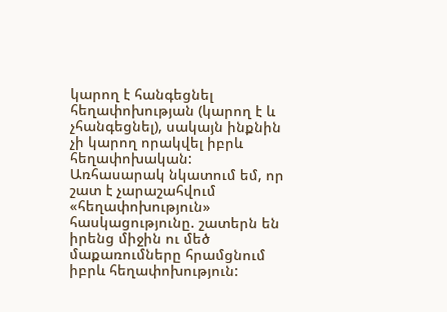կարող է հանգեցնել հեղափոխության (կարող է և չհանգեցնել), սակայն ինքնին չի կարող որակվել իբրև հեղափոխական:
Առհասարակ նկատում եմ, որ շատ է չարաշահվում «հեղափոխություն» հասկացությունը. շատերն են իրենց միջին ու մեծ մաքառումները հրամցնում իբրև հեղափոխություն: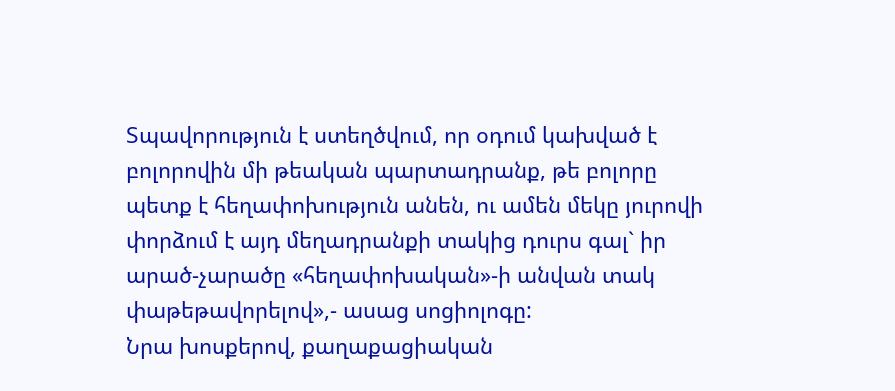Տպավորություն է ստեղծվում, որ օդում կախված է բոլորովին մի թեական պարտադրանք, թե բոլորը պետք է հեղափոխություն անեն, ու ամեն մեկը յուրովի փորձում է այդ մեղադրանքի տակից դուրս գալ` իր արած-չարածը «հեղափոխական»-ի անվան տակ փաթեթավորելով»,- ասաց սոցիոլոգը:
Նրա խոսքերով, քաղաքացիական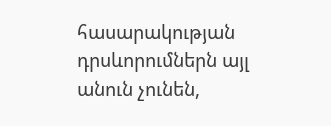հասարակության դրսևորումներն այլ անուն չունեն,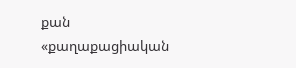քան «քաղաքացիական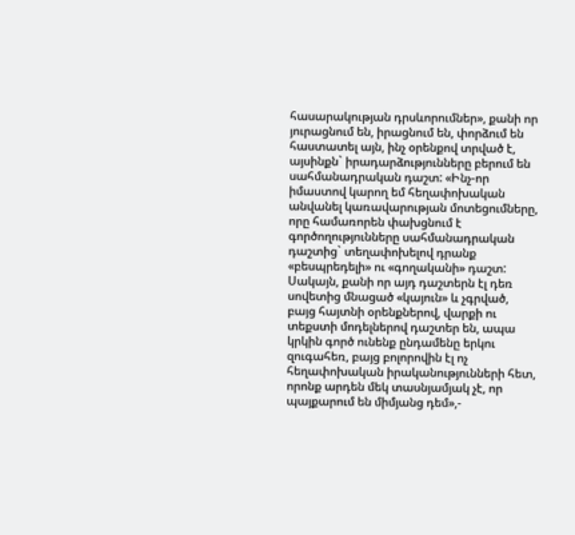հասարակության դրսևորումներ», քանի որ յուրացնում են, իրացնում են, փորձում են հաստատել այն, ինչ օրենքով տրված է, այսինքն` իրադարձությունները բերում են սահմանադրական դաշտ: «Ինչ-որ իմաստով կարող եմ հեղափոխական անվանել կառավարության մոտեցումները, որը համառորեն փախցնում է գործողությունները սահմանադրական դաշտից` տեղափոխելով դրանք «բեսպրեդելի» ու «գողականի» դաշտ: Սակայն, քանի որ այդ դաշտերն էլ դեռ սովետից մնացած «կայուն» և չգրված, բայց հայտնի օրենքներով, վարքի ու տեքստի մոդելներով դաշտեր են, ապա կրկին գործ ունենք ընդամենը երկու զուգահեռ, բայց բոլորովին էլ ոչ հեղափոխական իրականությունների հետ, որոնք արդեն մեկ տասնյամյակ չէ, որ պայքարում են միմյանց դեմ»,-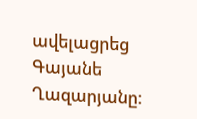ավելացրեց Գայանե Ղազարյանը: